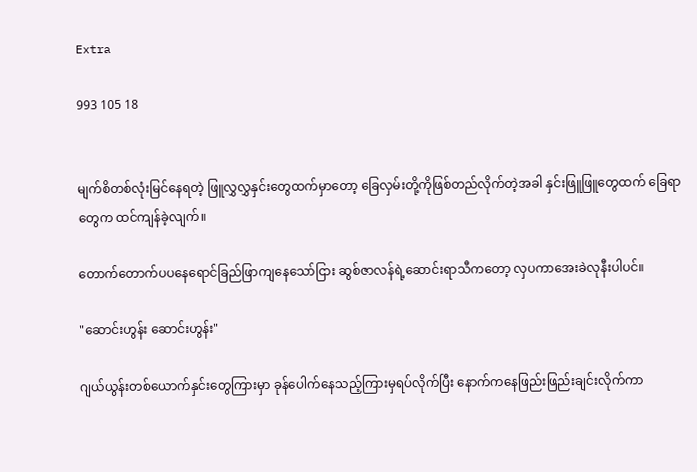Extra

993 105 18


မျက်စိတစ်လုံးမြင်နေရတဲ့ ဖြူလွှလွှနှင်းတွေထက်မှာတော့ ခြေလှမ်းတို့ကိုဖြစ်တည်လိုက်တဲ့အခါ နှင်းဖြူဖြူတွေထက် ခြေရာတွေက ထင်ကျန်ခဲ့လျက်။

တောက်တောက်ပပနေရောင်ခြည်ဖြာကျနေသော်ငြား ဆွစ်ဇာလန်ရဲ့ဆောင်းရာသီကတော့ လှပကာအေးခဲလုနီးပါပင်။

"ဆောင်းဟွန်း ဆောင်းဟွန်း"

ဂျယ်ယွန်းတစ်ယောက်နှင်းတွေကြားမှာ ခုန်ပေါက်နေသည့်ကြားမှရပ်လိုက်ပြီး နောက်ကနေဖြည်းဖြည်းချင်းလိုက်ကာ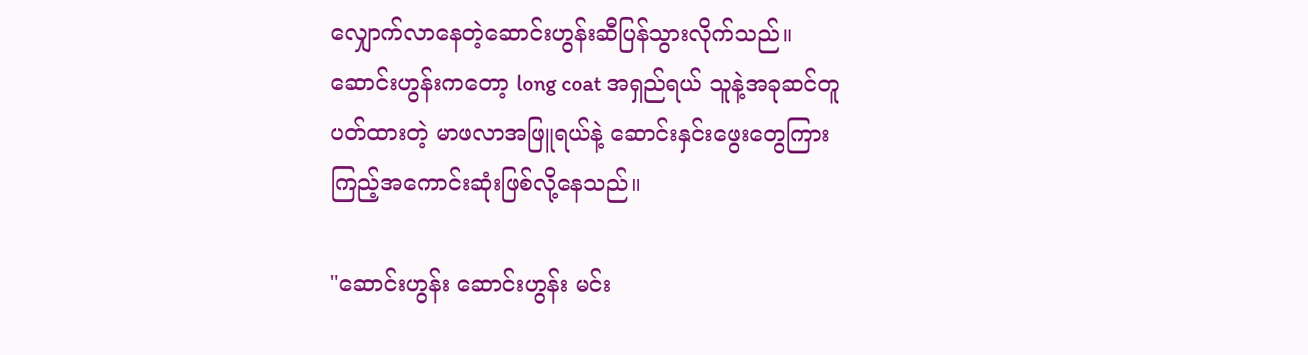လျှောက်လာနေတဲ့ဆောင်းဟွန်းဆီပြန်သွားလိုက်သည်။ ဆောင်းဟွန်းကတော့ long coat အရှည်ရယ် သူနဲ့အခုဆင်တူပတ်ထားတဲ့ မာဖလာအဖြူရယ်နဲ့ ဆောင်းနှင်းဖွေးတွေကြား ကြည့်အကောင်းဆုံးဖြစ်လို့နေသည်။

"ဆောင်းဟွန်း ဆောင်းဟွန်း မင်း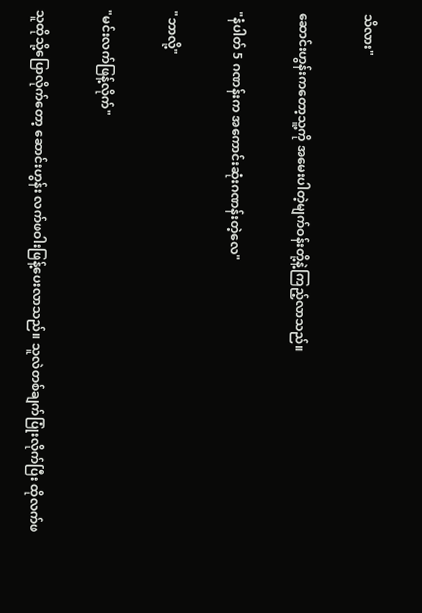သိလား"

ဆောင်းဟွန်းကတော့သူ့ကို အမေးပါတဲ့မျက်ဝန်းတို့နဲ့ကြည့်လာသည်။

"နံပါတ် 5 ဂဏန်းက အကောင်းဆုံးဂဏန်းတဲ့လေ"

"ဘာလို့"

"မင်းလက်ဖြန့်လိုက်"

သူထိုသို့ပြောလိုက်တော့ ဆောင်းဟွန်း လက်ဖဝါးဖြန့်ပေးလာသည်။ သူလဲတစ်ချက်ပြုံးလိုက်ပြီး ထိုလက်ဖ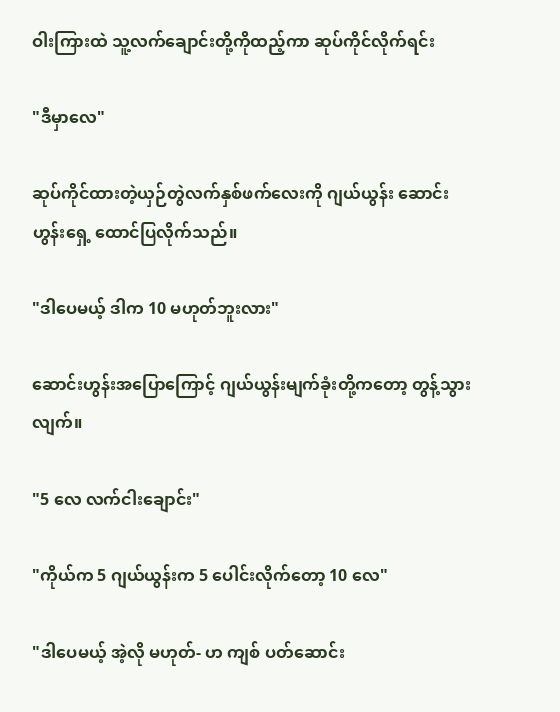ဝါးကြားထဲ သူ့လက်ချောင်းတို့ကိုထည့်ကာ ဆုပ်ကိုင်လိုက်ရင်း

"ဒီမှာလေ"

ဆုပ်ကိုင်ထားတဲ့ယှဉ်တွဲလက်နှစ်ဖက်လေးကို ဂျယ်ယွန်း ဆောင်းဟွန်းရှေ့ ထောင်ပြလိုက်သည်။

"ဒါပေမယ့် ဒါက 10 မဟုတ်ဘူးလား"

ဆောင်းဟွန်းအပြောကြောင့် ဂျယ်ယွန်းမျက်ခုံးတို့ကတော့ တွန့်သွားလျက်။

"5 လေ လက်ငါးချောင်း"

"ကိုယ်က 5 ဂျယ်ယွန်းက 5 ပေါင်းလိုက်တော့ 10 လေ"

"ဒါပေမယ့် အဲ့လို မဟုတ်- ဟ ကျစ် ပတ်ဆောင်း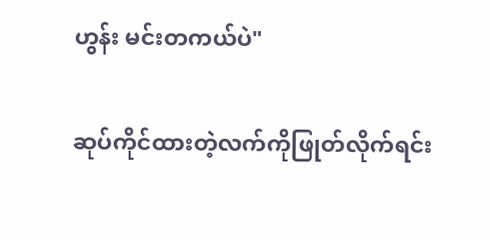ဟွန်း မင်းတကယ်ပဲ"

ဆုပ်ကိုင်ထားတဲ့လက်ကိုဖြုတ်လိုက်ရင်း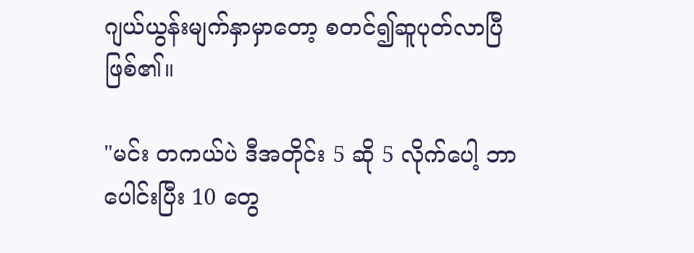ဂျယ်ယွန်းမျက်နှာမှာတော့ စတင်၍ဆူပုတ်လာပြီဖြစ်၏။

"မင်း တကယ်ပဲ ဒီအတိုင်း 5 ဆို 5 လိုက်ပေါ့ ဘာပေါင်းပြီး 10 တွေ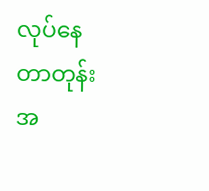လုပ်နေတာတုန်း အ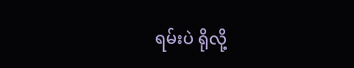ရမ်းပဲ ရိုလို့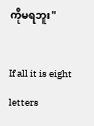ကိုမရဘူး"

If all it is eight letters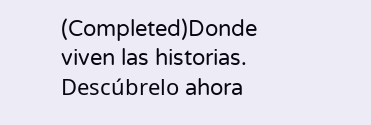(Completed)Donde viven las historias. Descúbrelo ahora